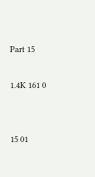Part 15

1.4K 161 0


15 01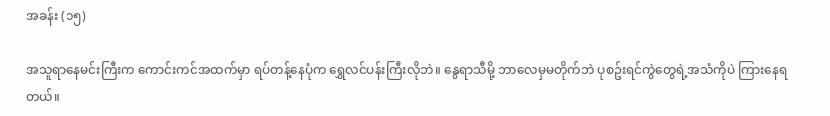အခန်း (၁၅)

အသူရာနေမင်းကြီးက ကောင်းကင်အထက်မှာ ရပ်တန့်နေပုံက ရွှေလင်ပန်းကြီးလိုဘဲ။ နွေရာသီမို့ ဘာလေမှမတိုက်ဘဲ ပုစဥ်းရင်ကွဲတွေရဲ့အသံကိုပဲ ကြားနေရတယ်။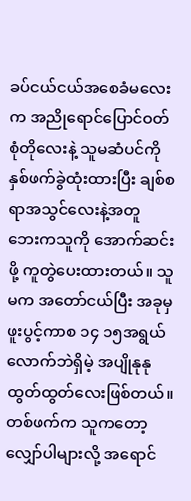ခပ်ငယ်ငယ်အစေခံမလေးက အညိုရောင်ပြောင်ဝတ်စုံတိုလေးနဲ့ သူမဆံပင်ကို နှစ်ဖက်ခွဲထုံးထားပြီး ချစ်စရာအသွင်လေးနဲ့အတူ ဘေးကသူကို အောက်ဆင်းဖို့ ကူတွဲပေးထားတယ်။ သူမက အတော်ငယ်ပြီး အခုမှ ဖူးပွင့်ကာစ ၁၄ ၁၅အရွယ်လောက်ဘဲရှိမဲ့ အပျိုနုနုထွတ်ထွတ်လေးဖြစ်တယ်။ တစ်ဖက်က သူကတော့ လျှော်ပါများလို့ အရောင်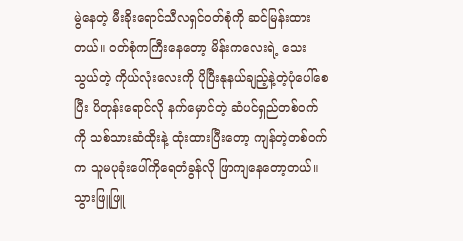မွဲနေတဲ့ မီးခိုးရောင်သီလရှင်ဝတ်စုံကို ဆင်မြန်းထားတယ်။ ဝတ်စုံကကြီးနေတော့ မိန်းကလေးရဲ့ သေးသွယ်တဲ့ ကိုယ်လုံးလေးကို ပိုပြီးနုနယ်ချည့်နဲ့တဲ့ပုံပေါ်စေပြီး ပိတုန်းရောင်လို နက်မှောင်တဲ့ ဆံပင်ရှည်တစ်ဝက်ကို သစ်သားဆံထိုးနဲ့ ထုံးထားပြီးတော့ ကျန်တဲ့တစ်ဝက်က သူမပုခုံးပေါ်ကိုရေတံခွန်လို ဖြာကျနေတော့တယ်။ သွားဖြူဖြူ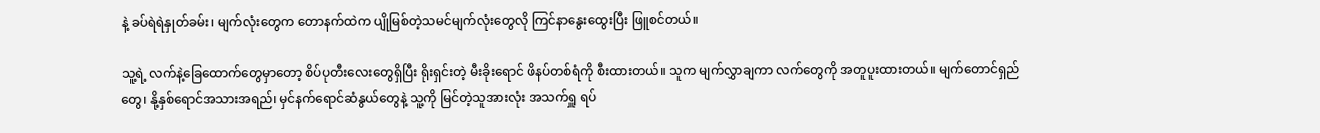နဲ့ ခပ်ရဲရဲနှုတ်ခမ်း၊ မျက်လုံးတွေက တောနက်ထဲက ပျိုမြစ်တဲ့သမင်မျက်လုံးတွေလို ကြင်နာနွေးထွေးပြီး ဖြူစင်တယ်။

သူ့ရဲ့ လက်နဲ့ခြေထောက်တွေမှာတော့ စိပ်ပုတီးလေးတွေရှိပြီး ရိုးရှင်းတဲ့ မီးခိုးရောင် ဖိနပ်တစ်ရံကို စီးထားတယ်။ သူက မျက်လွှာချကာ လက်တွေကို အတူပူးထားတယ်။ မျက်တောင်ရှည်တွေ၊ နို့နှစ်ရောင်အသားအရည်၊ မှင်နက်ရောင်ဆံနွယ်တွေနဲ့ သူ့ကို မြင်တဲ့သူအားလုံး အသက်ရှူ ရပ်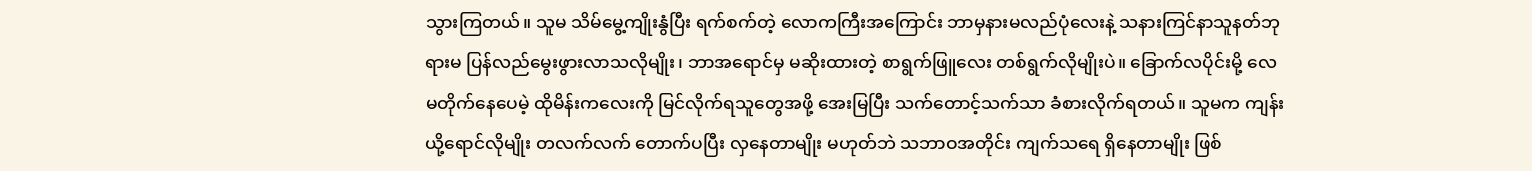သွားကြတယ်။ သူမ သိမ်မွေ့ကျိုးနွံပြီး ရက်စက်တဲ့ လောကကြီးအကြောင်း ဘာမှနားမလည်ပုံလေးနဲ့ သနားကြင်နာသူနတ်ဘုရားမ ပြန်လည်မွေးဖွားလာသလိုမျိုး၊ ဘာအရောင်မှ မဆိုးထားတဲ့ စာရွက်ဖြူလေး တစ်ရွက်လိုမျိုးပဲ။ ခြောက်လပိုင်းမို့ လေမတိုက်နေပေမဲ့ ထိုမိန်းကလေးကို မြင်လိုက်ရသူတွေအဖို့ အေးမြပြီး သက်တောင့်သက်သာ ခံစားလိုက်ရတယ်။ သူမက ကျန်းယို့ရောင်လိုမျိုး တလက်လက် တောက်ပပြီး လှနေတာမျိုး မဟုတ်ဘဲ သဘာဝအတိုင်း ကျက်သရေ ရှိနေတာမျိုး ဖြစ်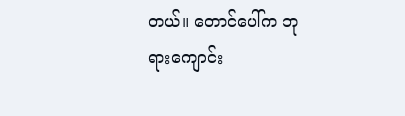တယ်။ တောင်ပေါ်က ဘုရားကျောင်း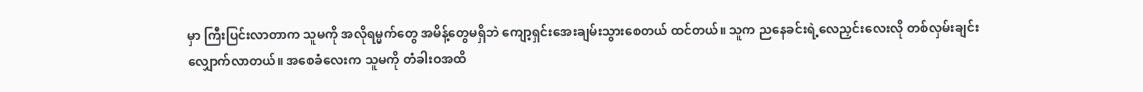မှာ ကြီးပြင်းလာတာက သူမကို အလိုရမ္မက်တွေ အမိန့်တွေမရှိဘဲ ကျော့ရှင်းအေးချမ်းသွားစေတယ် ထင်တယ်။ သူက ညနေခင်းရဲ့လေညှင်းလေးလို တစ်လှမ်းချင်း လျှောက်လာတယ်။ အစေခံလေးက သူမကို တံခါးဝအထိ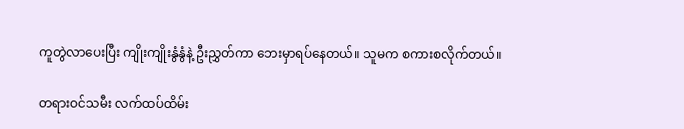ကူတွဲလာပေးပြီး ကျိုးကျိုးနွံနွံနဲ့ ဦးညွှတ်ကာ ဘေးမှာရပ်နေတယ်။ သူမက စကားစလိုက်တယ်။

တရားဝင်သမီး လက်ထပ်ထိမ်း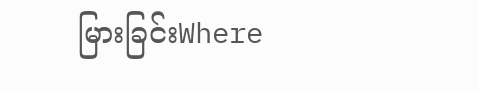မြားခြင်းWhere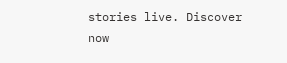stories live. Discover now